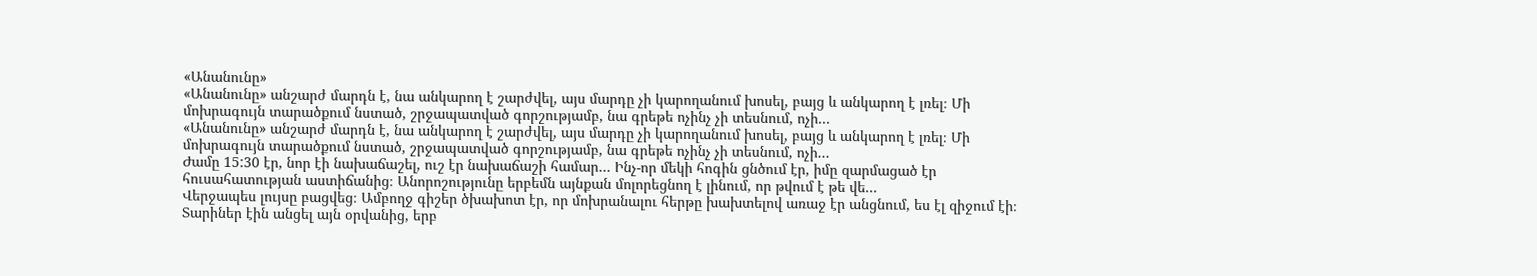«Անանունը»
«Անանունը» անշարժ մարդն է, նա անկարող է շարժվել, այս մարդը չի կարողանում խոսել, բայց և անկարող է լռել։ Մի մոխրագույն տարածքում նստած, շրջապատված գորշությամբ, նա գրեթե ոչինչ չի տեսնում, ոչի...
«Անանունը» անշարժ մարդն է, նա անկարող է շարժվել, այս մարդը չի կարողանում խոսել, բայց և անկարող է լռել։ Մի մոխրագույն տարածքում նստած, շրջապատված գորշությամբ, նա գրեթե ոչինչ չի տեսնում, ոչի...
Ժամը 15:30 էր, նոր էի նախաճաշել, ուշ էր նախաճաշի համար… Ինչ-որ մեկի հոգին ցնծում էր, իմը զարմացած էր հուսահատության աստիճանից։ Անորոշությունը երբեմն այնքան մոլորեցնող է լինում, որ թվում է թե վե...
Վերջապես լույսը բացվեց։ Ամբողջ գիշեր ծխախոտ էր, որ մոխրանալու հերթը խախտելով առաջ էր անցնում, ես էլ զիջում էի։ Տարիներ էին անցել այն օրվանից, երբ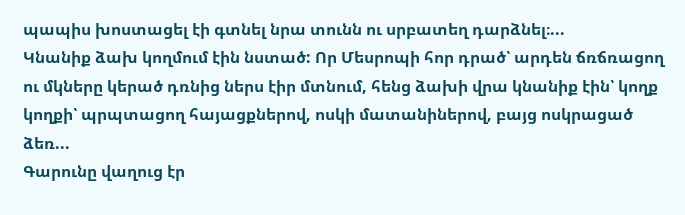պապիս խոստացել էի գտնել նրա տունն ու սրբատեղ դարձնել։...
Կնանիք ձախ կողմում էին նստած: Որ Մեսրոպի հոր դրած՝ արդեն ճռճռացող ու մկները կերած դռնից ներս էիր մտնում, հենց ձախի վրա կնանիք էին՝ կողք կողքի՝ պրպտացող հայացքներով, ոսկի մատանիներով, բայց ոսկրացած ձեռ...
Գարունը վաղուց էր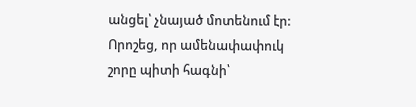անցել՝ չնայած մոտենում էր: Որոշեց, որ ամենափափուկ շորը պիտի հագնի՝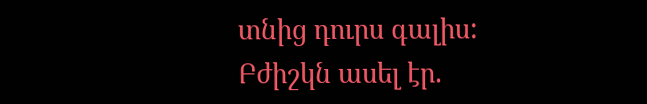տնից դուրս գալիս: Բժիշկն ասել էր.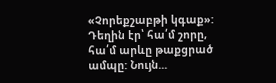«Չորեքշաբթի կգաք»: Դեղին էր՝ հա՛մ շորը, հա՛մ արևը թաքցրած ամպը: Նույն...